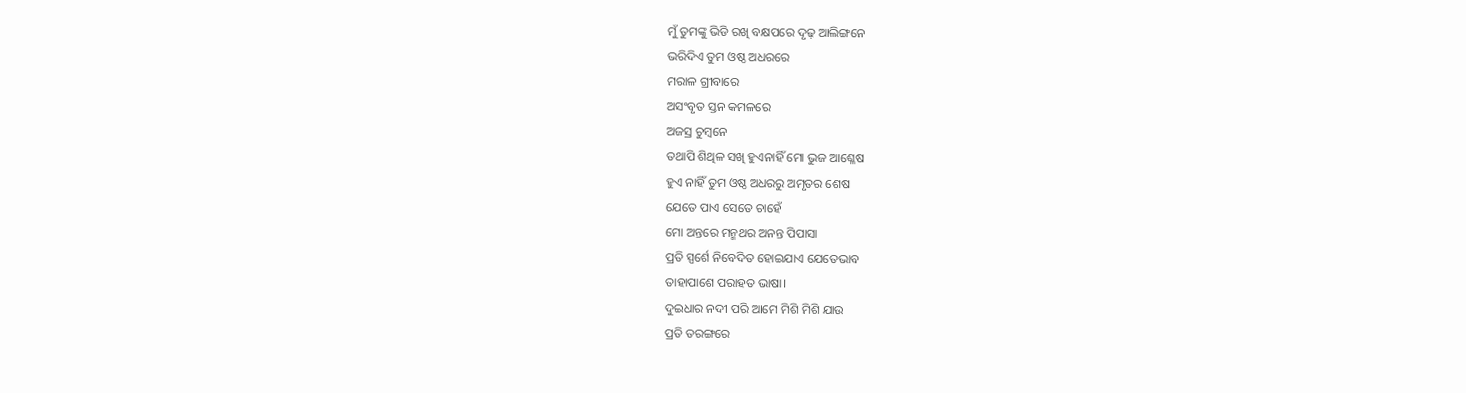ମୁଁ ତୁମଙ୍କୁ ଭିଡି ରଖି ବକ୍ଷପରେ ଦୃଢ଼ ଆଲିଙ୍ଗନେ
ଭରିଦିଏ ତୁମ ଓଷ୍ଠ ଅଧରରେ
ମରାଳ ଗ୍ରୀବାରେ
ଅସଂବୃତ ସ୍ତନ କମଳରେ
ଅଜସ୍ର ଚୁମ୍ବନେ
ତଥାପି ଶିଥିଳ ସଖି ହୁଏନାହିଁ ମୋ ଭୁଜ ଆଶ୍ଳେଷ
ହୁଏ ନାହିଁ ତୁମ ଓଷ୍ଠ ଅଧରରୁ ଅମୃତର ଶେଷ
ଯେତେ ପାଏ ସେତେ ଚାହେଁ
ମୋ ଅନ୍ତରେ ମନ୍ମଥର ଅନନ୍ତ ପିପାସା
ପ୍ରତି ସ୍ପର୍ଶେ ନିବେଦିତ ହୋଇଯାଏ ଯେତେଭାବ
ତାହାପାଶେ ପରାହତ ଭାଷା।
ଦୁଇଧାର ନଦୀ ପରି ଆମେ ମିଶି ମିଶି ଯାଉ
ପ୍ରତି ତରଙ୍ଗରେ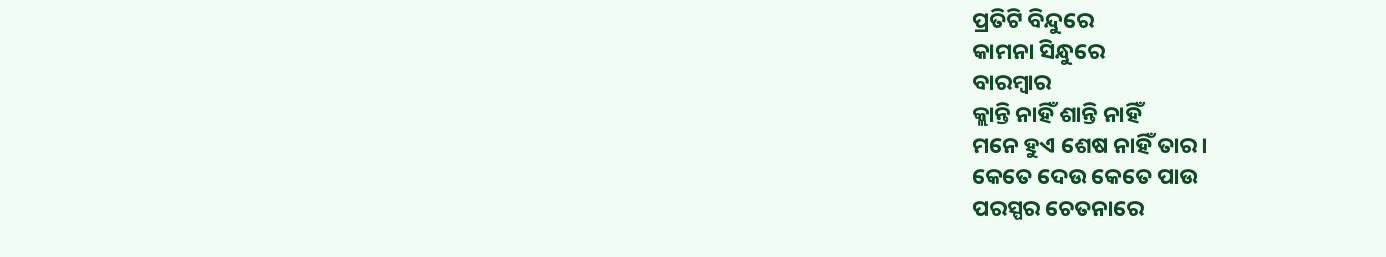ପ୍ରତିଟି ବିନ୍ଦୁରେ
କାମନା ସିନ୍ଧୁରେ
ବାରମ୍ବାର
କ୍ଲାନ୍ତି ନାହିଁ ଶାନ୍ତି ନାହିଁ
ମନେ ହୁଏ ଶେଷ ନାହିଁ ତାର।
କେତେ ଦେଉ କେତେ ପାଉ
ପରସ୍ପର ଚେତନାରେ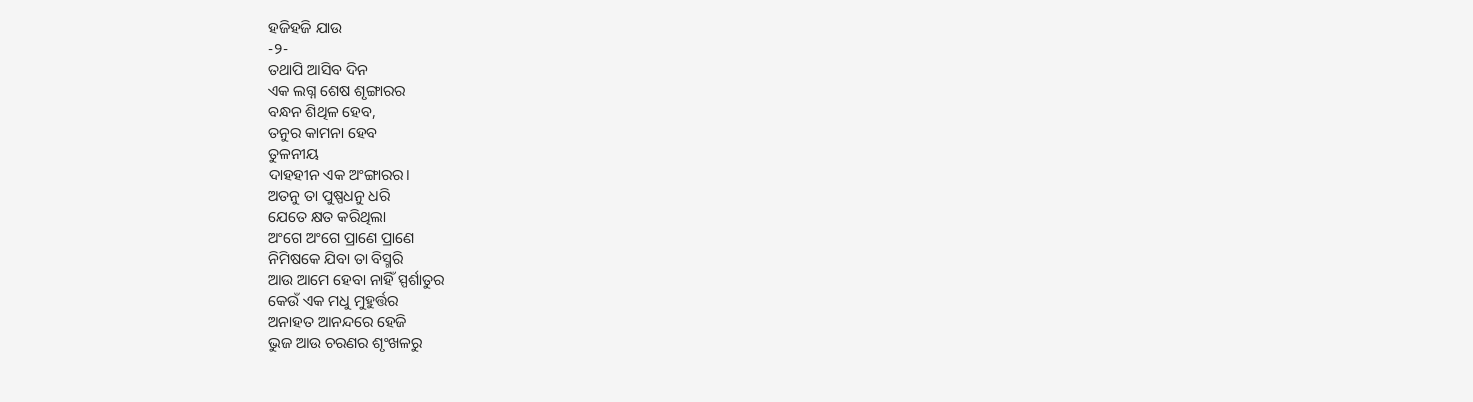ହଜିହଜି ଯାଉ
-୨-
ତଥାପି ଆସିବ ଦିନ
ଏକ ଲଗ୍ନ ଶେଷ ଶୃଙ୍ଗାରର
ବନ୍ଧନ ଶିଥିଳ ହେବ,
ତନୁର କାମନା ହେବ
ତୁଳନୀୟ
ଦାହହୀନ ଏକ ଅଂଙ୍ଗାରର।
ଅତନୁ ତା ପୁଷ୍ପଧନୁ ଧରି
ଯେତେ କ୍ଷତ କରିଥିଲା
ଅଂଗେ ଅଂଗେ ପ୍ରାଣେ ପ୍ରାଣେ
ନିମିଷକେ ଯିବା ତା ବିସ୍ମରି
ଆଉ ଆମେ ହେବା ନାହିଁ ସ୍ପର୍ଶାତୁର
କେଉଁ ଏକ ମଧୁ ମୁହୁର୍ତ୍ତର
ଅନାହତ ଆନନ୍ଦରେ ହେଜି
ଭୁଜ ଆଉ ଚରଣର ଶୃଂଖଳରୁ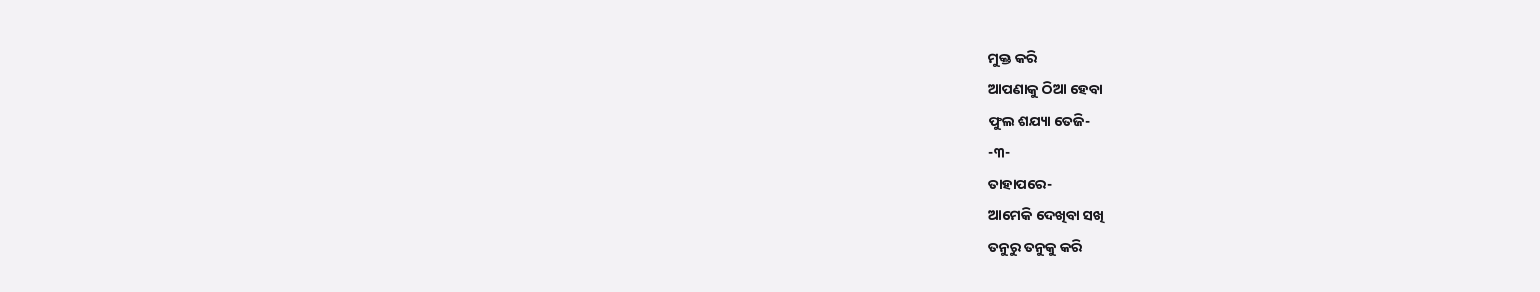ମୁକ୍ତ କରି
ଆପଣାକୁ ଠିଆ ହେବା
ଫୁଲ ଶଯ୍ୟା ତେଜି-
-୩-
ତାହାପରେ-
ଆମେକି ଦେଖିବା ସଖି
ତନୁରୁ ତନୁକୁ କରି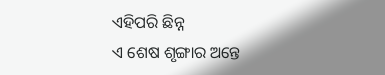ଏହିପରି ଛିନ୍ନ
ଏ ଶେଷ ଶୃଙ୍ଗାର ଅନ୍ତେ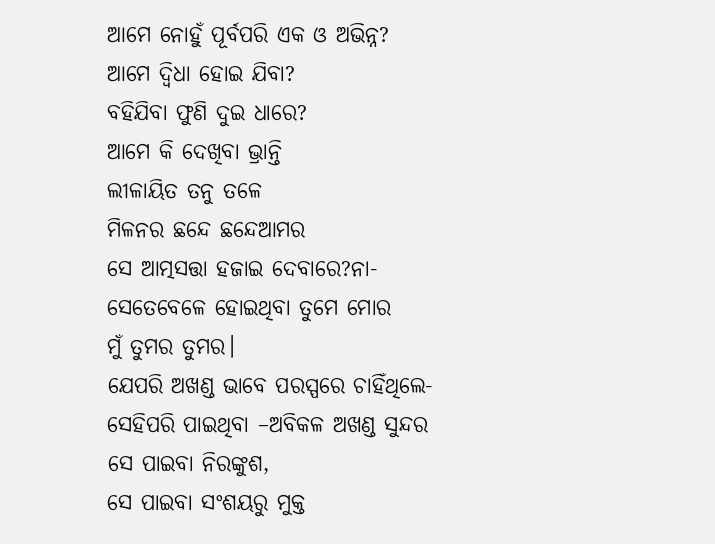ଆମେ ନୋହୁଁ ପୂର୍ବପରି ଏକ ଓ ଅଭିନ୍ନ?
ଆମେ ଦ୍ବିଧା ହୋଇ ଯିବା?
ବହିଯିବା ଫୁଣି ଦୁଇ ଧାରେ?
ଆମେ କି ଦେଖିବା ଭ୍ରାନ୍ତି
ଲୀଳାୟିତ ତନୁ ତଳେ
ମିଳନର ଛନ୍ଦେ ଛନ୍ଦେଆମର
ସେ ଆତ୍ମସତ୍ତା ହଜାଇ ଦେବାରେ?ନା-
ସେତେବେଳେ ହୋଇଥିବା ତୁମେ ମୋର
ମୁଁ ତୁମର ତୁମର।
ଯେପରି ଅଖଣ୍ଡ ଭାବେ ପରସ୍ପରେ ଚାହିଁଥିଲେ-
ସେହିପରି ପାଇଥିବା –ଅବିକଳ ଅଖଣ୍ଡ ସୁନ୍ଦର
ସେ ପାଇବା ନିରଙ୍କୁଶ,
ସେ ପାଇବା ସଂଶୟରୁ ମୁକ୍ତ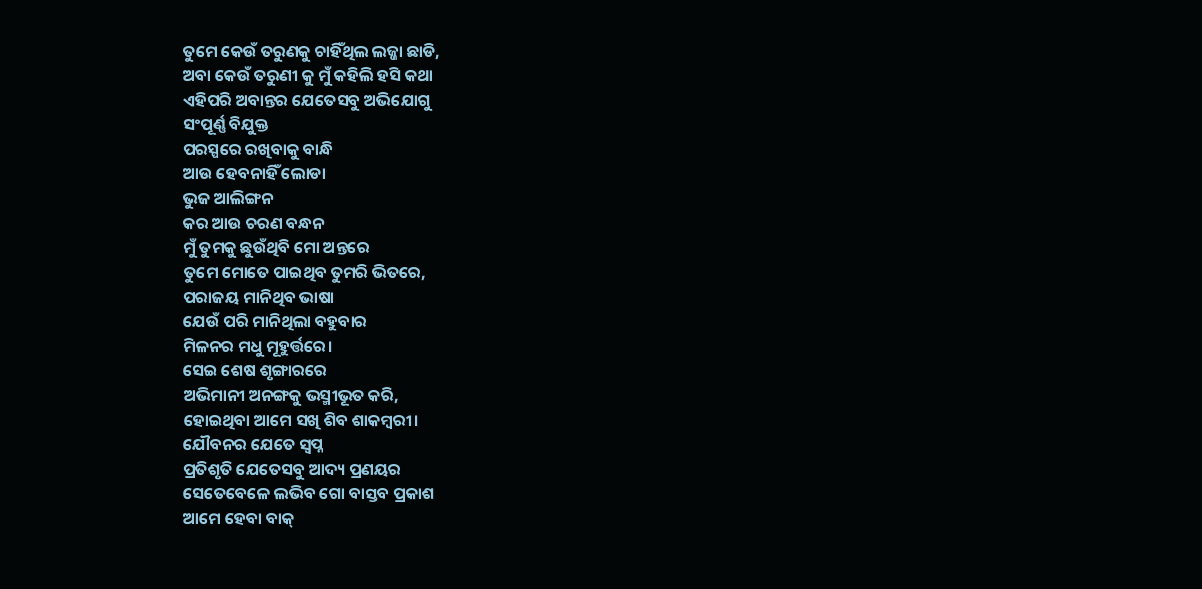ତୁମେ କେଉଁ ତରୁଣକୁ ଚାହିଁଥିଲ ଲଜ୍ଜା ଛାଡି,
ଅବା କେଉଁ ତରୁଣୀ କୁ ମୁଁ କହିଲି ହସି କଥା
ଏହିପରି ଅବାନ୍ତର ଯେତେସବୁ ଅଭିଯୋଗୁ
ସଂପୂର୍ଣ୍ଣ ବିଯୁକ୍ତ
ପରସ୍ପରେ ରଖିବାକୁ ବାନ୍ଧି
ଆଉ ହେବନାହିଁ ଲୋଡା
ଭୁଜ ଆଲିଙ୍ଗନ
କର ଆଉ ଚରଣ ବନ୍ଧନ
ମୁଁ ତୁମକୁ ଛୁଉଁଥିବି ମୋ ଅନ୍ତରେ
ତୁମେ ମୋତେ ପାଇଥିବ ତୁମରି ଭିତରେ,
ପରାଜୟ ମାନିଥିବ ଭାଷା
ଯେଉଁ ପରି ମାନିଥିଲା ବହୁବାର
ମିଳନର ମଧୁ ମୂହୁର୍ତ୍ତରେ।
ସେଇ ଶେଷ ଶୃଙ୍ଗାରରେ
ଅଭିମାନୀ ଅନଙ୍ଗକୁ ଭସ୍ମୀଭୂତ କରି,
ହୋଇଥିବା ଆମେ ସଖି ଶିବ ଶାକମ୍ବରୀ।
ଯୌବନର ଯେତେ ସ୍ବପ୍ନ
ପ୍ରତିଶୃତି ଯେତେସବୁ ଆଦ୍ୟ ପ୍ରଣୟର
ସେତେବେଳେ ଲଭିବ ଗୋ ବାସ୍ତବ ପ୍ରକାଶ
ଆମେ ହେବା ବାକ୍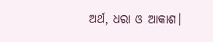ଅର୍ଥ, ଧରା ଓ ଆକାଶ।